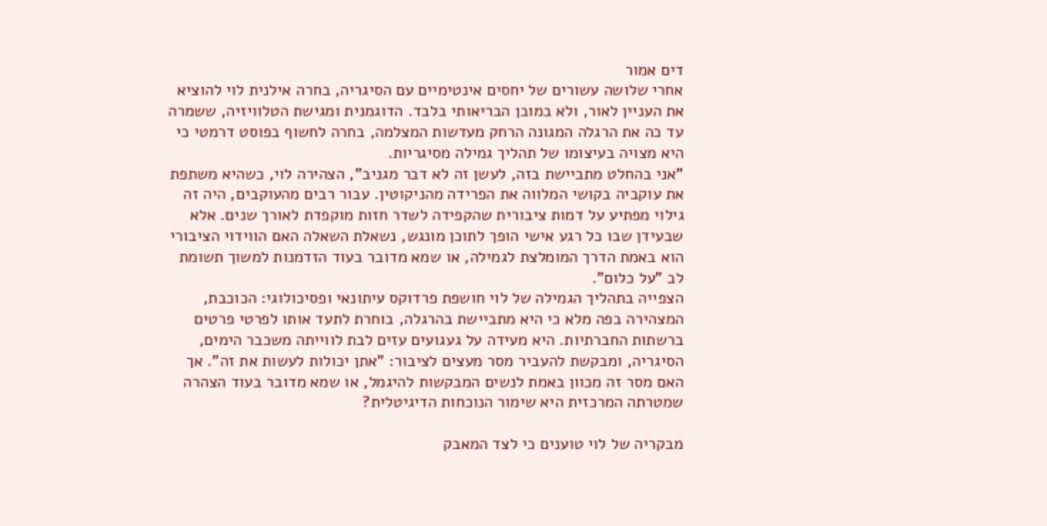דים אמור
אחרי שלושה עשורים של יחסים אינטימיים עם הסיגריה, בחרה אילנית לוי להוציא את העניין לאור, ולא במובן הבריאותי בלבד. הדוגמנית ומגישת הטלוויזיה, ששמרה עד כה את הרגלה המגונה הרחק מעדשות המצלמה, בחרה לחשוף בפוסט דרמטי כי היא מצויה בעיצומו של תהליך גמילה מסיגריות.
"אני בהחלט מתביישת בזה, לעשן זה לא דבר מגניב", הצהירה לוי, כשהיא משתפת את עוקביה בקושי המלווה את הפרידה מהניקוטין. עבור רבים מהעוקבים, היה זה גילוי מפתיע על דמות ציבורית שהקפידה לשדר חזות מוקפדת לאורך שנים. אלא שבעידן שבו כל רגע אישי הופך לתוכן מונגש, נשאלת השאלה האם הווידוי הציבורי הוא באמת הדרך המומלצת לגמילה, או שמא מדובר בעוד הזדמנות למשוך תשומת לב "על כלום".
הצפייה בתהליך הגמילה של לוי חושפת פרדוקס עיתונאי ופסיכולוגי: הכוכבת, המצהירה בפה מלא כי היא מתביישת בהרגלה, בוחרת לתעד אותו לפרטי פרטים ברשתות החברתיות. היא מעידה על געגועים עזים לבת לווייתה משכבר הימים, הסיגריה, ומבקשת להעביר מסר מעצים לציבור: "אתן יכולות לעשות את זה". אך האם מסר זה מכוון באמת לנשים המבקשות להיגמל, או שמא מדובר בעוד הצהרה שמטרתה המרכזית היא שימור הנוכחות הדיגיטלית?

מבקריה של לוי טוענים כי לצד המאבק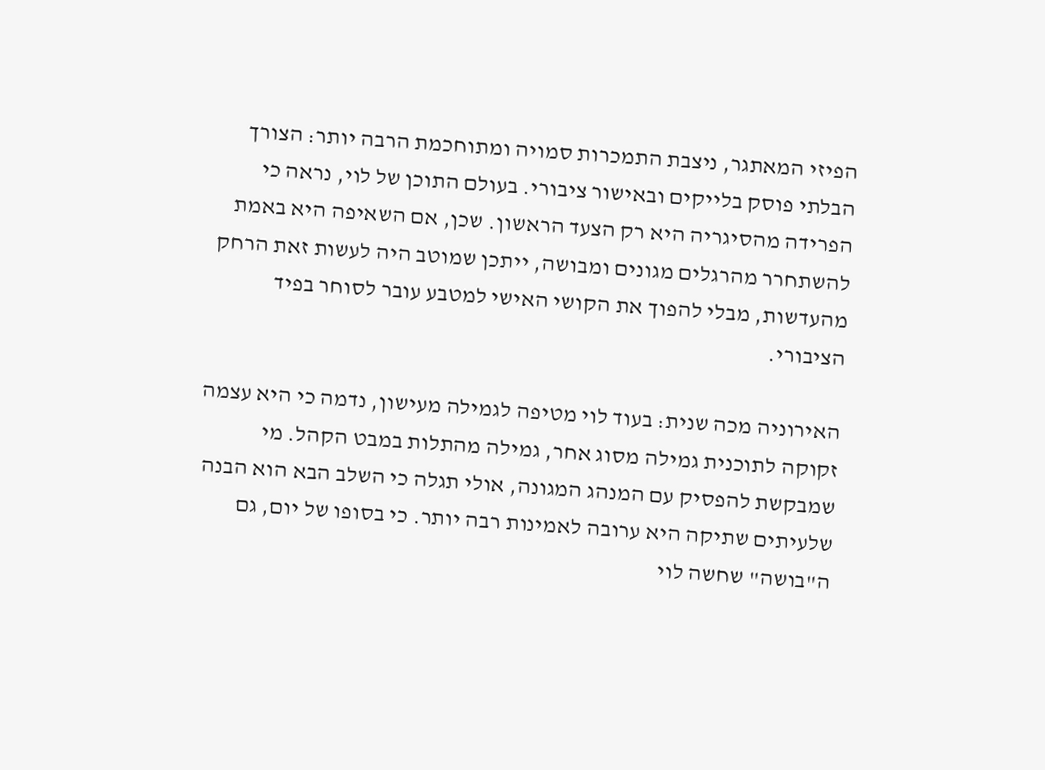הפיזי המאתגר, ניצבת התמכרות סמויה ומתוחכמת הרבה יותר: הצורך הבלתי פוסק בלייקים ובאישור ציבורי. בעולם התוכן של לוי, נראה כי הפרידה מהסיגריה היא רק הצעד הראשון. שכן, אם השאיפה היא באמת להשתחרר מהרגלים מגונים ומבושה, ייתכן שמוטב היה לעשות זאת הרחק מהעדשות, מבלי להפוך את הקושי האישי למטבע עובר לסוחר בפיד הציבורי.

האירוניה מכה שנית: בעוד לוי מטיפה לגמילה מעישון, נדמה כי היא עצמה זקוקה לתוכנית גמילה מסוג אחר, גמילה מהתלות במבט הקהל. מי שמבקשת להפסיק עם המנהג המגונה, אולי תגלה כי השלב הבא הוא הבנה שלעיתים שתיקה היא ערובה לאמינות רבה יותר. כי בסופו של יום, גם ה"בושה" שחשה לוי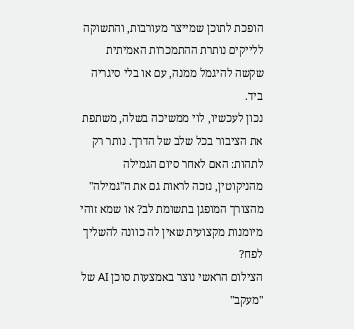הופכת לתוכן שמייצר מעורבות, והתשוקה ללייקים נותרת ההתמכרות האמיתית שקשה להיגמל ממנה, עם או בלי סיגריה ביד.
נכון לעכשיו, לוי ממשיכה בשלה, משתפת את הציבור בכל שלב של הדרך. נותר רק לתהות: האם לאחר סיום הגמילה מהניקוטין, נזכה לראות גם את ה"גמילה" מהצורך המופגן בתשומת לב? או שמא זוהי מיומנות מקצועית שאין לה כוונה להשליך לפח?
הצילום הראשי נוצר באמצעות סוכן AI של "מעקב"